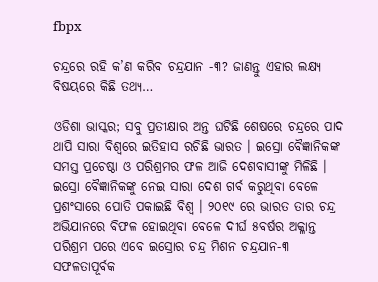fbpx

ଚନ୍ଦ୍ରରେ ରହି କ’ଣ କରିବ ଚନ୍ଦ୍ରଯାନ -୩? ଜାଣନ୍ତୁ ଏହାର ଲକ୍ଷ୍ୟ ବିଷୟରେ କିଛି ତଥ୍ୟ…

ଓଡିଶା ଭାସ୍କର; ସବୁ ପ୍ରତୀକ୍ଷାର ଅନ୍ତ ଘଟିଛି ଶେଷରେ ଚନ୍ଦ୍ରରେ ପାଦ ଥାପି ସାରା ବିଶ୍ୱରେ ଇତିହାସ ରଚିଛି ଭାରତ । ଇସ୍ରୋ ବୈଜ୍ଞାନିକଙ୍କ ସମସ୍ତ ପ୍ରଚେଷ୍ଠା ଓ ପରିଶ୍ରମର ଫଳ ଆଜି ଦେଶବାସୀଙ୍କୁ ମିଳିଛି । ଇସ୍ରୋ ବୈଜ୍ଞାନିକଙ୍କୁ ନେଇ ସାରା ଦେଶ ଗର୍ବ କରୁଥିବା ବେଳେ ପ୍ରଶଂସାରେ ପୋତି ପକାଇଛି ବିଶ୍ୱ । ୨୦୧୯ ରେ ଭାରତ ତାର ଚନ୍ଦ୍ର ଅଭିଯାନରେ ବିଫଳ ହୋଇଥିବା ବେଳେ ଦୀର୍ଘ ୫ବର୍ଷର ଅକ୍ଳାନ୍ତ ପରିଶ୍ରମ ପରେ ଏବେ ଇସ୍ରୋର ଚନ୍ଦ୍ର ମିଶନ ଚନ୍ଦ୍ରଯାନ-୩ ସଫଳତାପୂର୍ବକ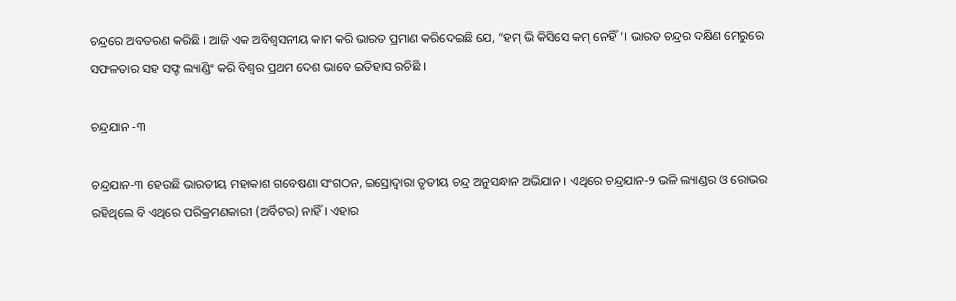ଚନ୍ଦ୍ରରେ ଅବତରଣ କରିଛି । ଆଜି ଏକ ଅବିଶ୍ୱସନୀୟ କାମ କରି ଭାରତ ପ୍ରମାଣ କରିଦେଇଛି ଯେ, “ହମ୍ ଭି କିସିସେ କମ୍ ନେହିଁ ‘। ଭାରତ ଚନ୍ଦ୍ରର ଦକ୍ଷିଣ ମେରୁରେ ସଫଳତାର ସହ ସଫ୍ଟ ଲ୍ୟାଣ୍ଡିଂ କରି ବିଶ୍ୱର ପ୍ରଥମ ଦେଶ ଭାବେ ଇତିହାସ ରଚିଛି ।

ଚନ୍ଦ୍ରଯାନ -୩

ଚନ୍ଦ୍ରଯାନ-୩ ହେଉଛି ଭାରତୀୟ ମହାକାଶ ଗବେଷଣା ସଂଗଠନ, ଇସ୍ରୋଦ୍ୱାରା ତୃତୀୟ ଚନ୍ଦ୍ର ଅନୁସନ୍ଧାନ ଅଭିଯାନ । ଏଥିରେ ଚନ୍ଦ୍ରଯାନ-୨ ଭଳି ଲ୍ୟାଣ୍ଡର ଓ ରୋଭର ରହିଥିଲେ ବି ଏଥିରେ ପରିକ୍ରମଣକାରୀ (ଅର୍ବିଟର) ନାହିଁ । ଏହାର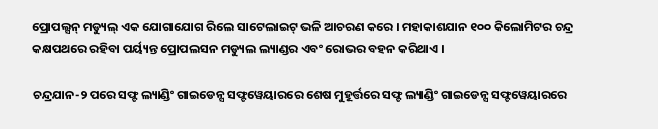ପ୍ରୋପଲ୍ସନ୍ ମଡ୍ୟୁଲ୍ ଏକ ଯୋଗାଯୋଗ ରିଲେ ସାଟେଲାଇଟ୍ ଭଳି ଆଚରଣ କରେ । ମହାକାଶଯାନ ୧୦୦ କିଲୋମିଟର ଚନ୍ଦ୍ର କକ୍ଷପଥରେ ରହିବା ପର୍ୟ୍ୟନ୍ତ ପ୍ରୋପଲସନ ମଡ୍ୟୁଲ ଲ୍ୟାଣ୍ଡର ଏବଂ ରୋଭର ବହନ କରିଥାଏ ।

ଚନ୍ଦ୍ରଯାନ-୨ ପରେ ସଫ୍ଟ ଲ୍ୟାଣ୍ଡିଂ ଗାଇଡେନ୍ସ ସଫ୍ଟୱେୟାରରେ ଶେଷ ମୁହୂର୍ତ୍ତରେ ସଫ୍ଟ ଲ୍ୟାଣ୍ଡିଂ ଗାଇଡେନ୍ସ ସଫ୍ଟୱେୟାରରେ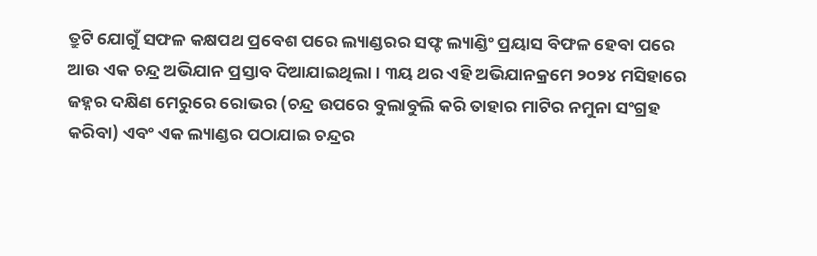ତ୍ରୁଟି ଯୋଗୁଁ ସଫଳ କକ୍ଷପଥ ପ୍ରବେଶ ପରେ ଲ୍ୟାଣ୍ଡରର ସଫ୍ଟ ଲ୍ୟାଣ୍ଡିଂ ପ୍ରୟାସ ବିଫଳ ହେବା ପରେ ଆଉ ଏକ ଚନ୍ଦ୍ର ଅଭିଯାନ ପ୍ରସ୍ତାବ ଦିଆଯାଇଥିଲା। ୩ୟ ଥର ଏହି ଅଭିଯାନକ୍ରମେ ୨୦୨୪ ମସିହାରେ ଜହ୍ନର ଦକ୍ଷିଣ ମେରୁରେ ରୋଭର (ଚନ୍ଦ୍ର ଉପରେ ବୁଲାବୁଲି କରି ତାହାର ମାଟିର ନମୁନା ସଂଗ୍ରହ କରିବା) ଏବଂ ଏକ ଲ୍ୟାଣ୍ଡର ପଠାଯାଇ ଚନ୍ଦ୍ରର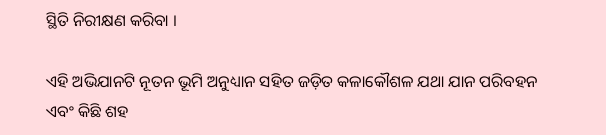ସ୍ଥିତି ନିରୀକ୍ଷଣ କରିବା ।

ଏହି ଅଭିଯାନଟି ନୂତନ ଭୂମି ଅନୁଧ୍ୟାନ ସହିତ ଜଡ଼ିତ କଳାକୌଶଳ ଯଥା ଯାନ ପରିବହନ ଏବଂ କିଛି ଶହ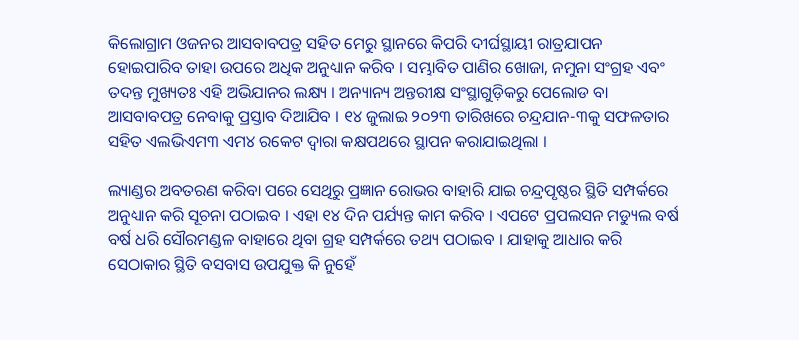କିଲୋଗ୍ରାମ ଓଜନର ଆସବାବପତ୍ର ସହିତ ମେରୁ ସ୍ଥାନରେ କିପରି ଦୀର୍ଘସ୍ଥାୟୀ ରାତ୍ରଯାପନ ହୋଇପାରିବ ତାହା ଉପରେ ଅଧିକ ଅନୁଧ୍ୟାନ କରିବ । ସମ୍ଭାବିତ ପାଣିର ଖୋଜା, ନମୁନା ସଂଗ୍ରହ ଏବଂ ତଦନ୍ତ ମୁଖ୍ୟତଃ ଏହି ଅଭିଯାନର ଲକ୍ଷ୍ୟ । ଅନ୍ୟାନ୍ୟ ଅନ୍ତରୀକ୍ଷ ସଂସ୍ଥାଗୁଡ଼ିକରୁ ପେଲୋଡ ବା ଆସବାବପତ୍ର ନେବାକୁ ପ୍ରସ୍ତାବ ଦିଆଯିବ । ୧୪ ଜୁଲାଇ ୨୦୨୩ ତାରିଖରେ ଚନ୍ଦ୍ରଯାନ-୩କୁ ସଫଳତାର ସହିତ ଏଲଭିଏମ୩ ଏମ୪ ରକେଟ ଦ୍ୱାରା କକ୍ଷପଥରେ ସ୍ଥାପନ କରାଯାଇଥିଲା ।

ଲ୍ୟାଣ୍ଡର ଅବତରଣ କରିବା ପରେ ସେଥିରୁ ପ୍ରଜ୍ଞାନ ରୋଭର ବାହାରି ଯାଇ ଚନ୍ଦ୍ରପୃଷ୍ଠର ସ୍ଥିତି ସମ୍ପର୍କରେ ଅନୁଧ୍ୟାନ କରି ସୂଚନା ପଠାଇବ । ଏହା ୧୪ ଦିନ ପର୍ଯ୍ୟନ୍ତ କାମ କରିବ । ଏପଟେ ପ୍ରପଲସନ ମଡ୍ୟୁଲ ବର୍ଷ ବର୍ଷ ଧରି ସୌରମଣ୍ଡଳ ବାହାରେ ଥିବା ଗ୍ରହ ସମ୍ପର୍କରେ ତଥ୍ୟ ପଠାଇବ । ଯାହାକୁ ଆଧାର କରି ସେଠାକାର ସ୍ଥିତି ବସବାସ ଉପଯୁକ୍ତ କି ନୁହେଁ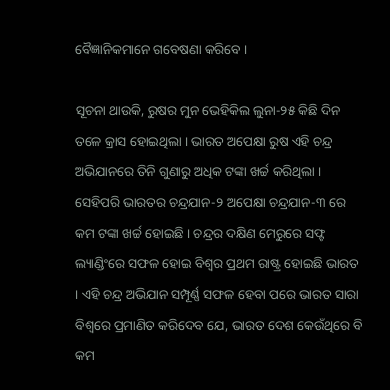ବୈଜ୍ଞାନିକମାନେ ଗବେଷଣା କରିବେ ।

ସୂଚନା ଥାଉକି, ରୁଷର ମୁନ ଭେହିକିଲ ଲୁନା-୨୫ କିଛି ଦିନ ତଳେ କ୍ରାସ ହୋଇଥିଲା । ଭାରତ ଅପେକ୍ଷା ରୁଷ ଏହି ଚନ୍ଦ୍ର ଅଭିଯାନରେ ତିନି ଗୁଣାରୁ ଅଧିକ ଟଙ୍କା ଖର୍ଚ୍ଚ କରିଥିଲା । ସେହିପରି ଭାରତର ଚନ୍ଦ୍ରଯାନ-୨ ଅପେକ୍ଷା ଚନ୍ଦ୍ରଯାନ-୩ ରେ କମ ଟଙ୍କା ଖର୍ଚ୍ଚ ହୋଇଛି । ଚନ୍ଦ୍ରର ଦକ୍ଷିଣ ମେରୁରେ ସଫ୍ଟ ଲ୍ୟାଣ୍ଡିଂରେ ସଫଳ ହୋଇ ବିଶ୍ୱର ପ୍ରଥମ ରାଷ୍ଟ୍ର ହୋଇଛି ଭାରତ । ଏହି ଚନ୍ଦ୍ର ଅଭିଯାନ ସମ୍ପୂର୍ଣ୍ଣ ସଫଳ ହେବା ପରେ ଭାରତ ସାରା ବିଶ୍ୱରେ ପ୍ରମାଣିତ କରିଦେବ ଯେ, ଭାରତ ଦେଶ କେଉଁଥିରେ ବି କମ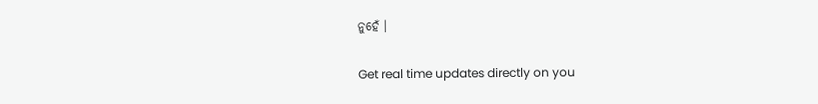ନୁହେଁ ।

Get real time updates directly on you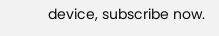device, subscribe now.